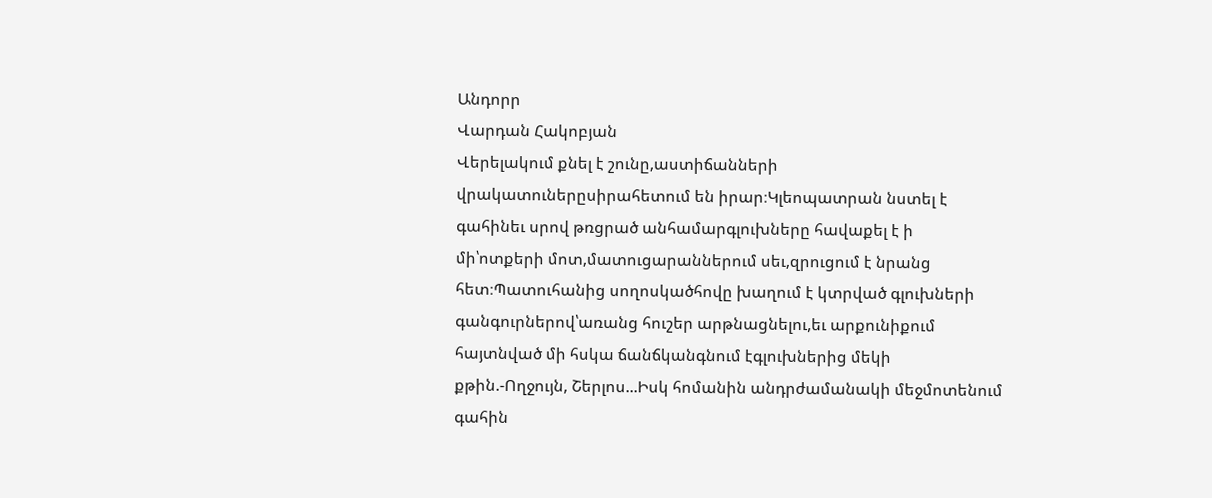Անդորր
Վարդան Հակոբյան
Վերելակում քնել է շունը,աստիճանների վրակատուներըսիրահետում են իրար։Կլեոպատրան նստել է գահինեւ սրով թռցրած անհամարգլուխները հավաքել է ի մի՝ոտքերի մոտ,մատուցարաններում սեւ,զրուցում է նրանց հետ։Պատուհանից սողոսկածհովը խաղում է կտրված գլուխների գանգուրներով՝առանց հուշեր արթնացնելու,եւ արքունիքում հայտնված մի հսկա ճանճկանգնում էգլուխներից մեկի քթին.-Ողջույն, Շերլոս...Իսկ հոմանին անդրժամանակի մեջմոտենում գահին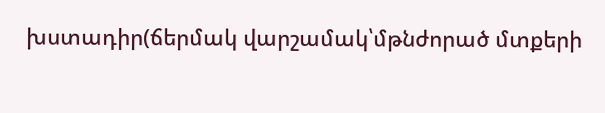խստադիր(ճերմակ վարշամակ՝մթնժորած մտքերի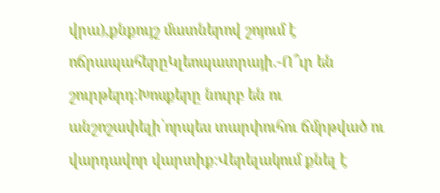վրա),քնքույշ մատներով շոյում է ոճրապահերըԿլեոպատրայի.-Ո՞ւր են շուրթերդ։Խոսքերը նուրբ են ու անշոշափելի՝որպես տարփուհու ճմրթված ու վարդավոր վարտիք։Վերելակում քնել է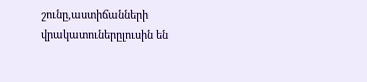շունը,աստիճանների վրակատուներըլուսին են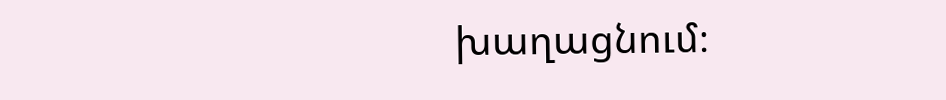խաղացնում։